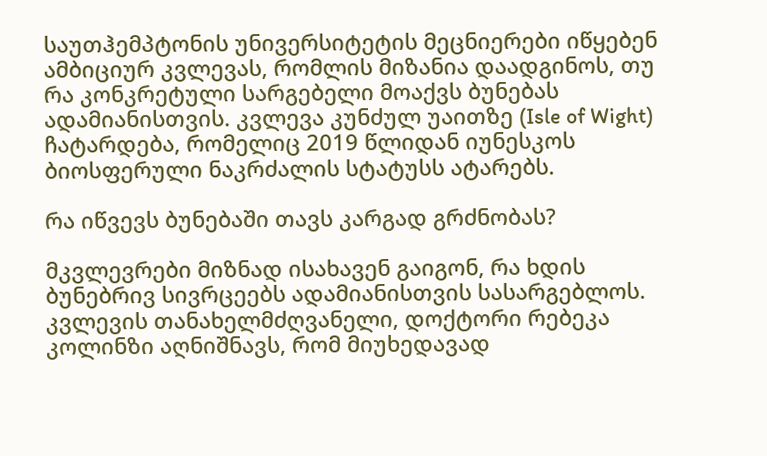საუთჰემპტონის უნივერსიტეტის მეცნიერები იწყებენ ამბიციურ კვლევას, რომლის მიზანია დაადგინოს, თუ რა კონკრეტული სარგებელი მოაქვს ბუნებას ადამიანისთვის. კვლევა კუნძულ უაითზე (Isle of Wight) ჩატარდება, რომელიც 2019 წლიდან იუნესკოს ბიოსფერული ნაკრძალის სტატუსს ატარებს.

რა იწვევს ბუნებაში თავს კარგად გრძნობას?

მკვლევრები მიზნად ისახავენ გაიგონ, რა ხდის ბუნებრივ სივრცეებს ადამიანისთვის სასარგებლოს. კვლევის თანახელმძღვანელი, დოქტორი რებეკა კოლინზი აღნიშნავს, რომ მიუხედავად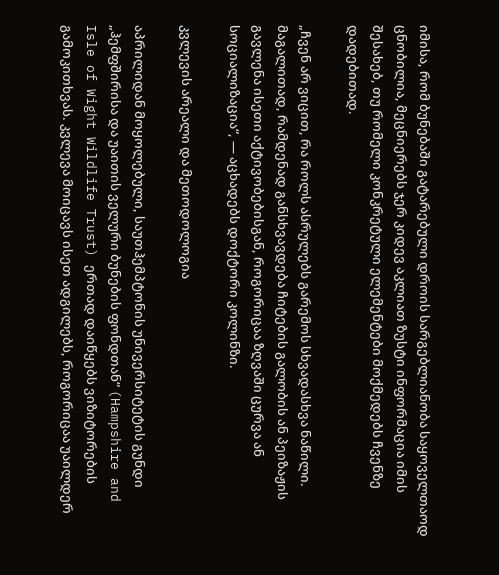იმისა, რომ ბუნებაში გატარებული დროის სარგებლიანობა საყოველთაოდ ცნობილია, მეცნიერებს ჯერ კიდევ აკლიათ ზუსტი ინფორმაცია იმის შესახებ, თუ რომელი კონკრეტული ელემენტები მოქმედებს ჩვენზე დადებითად.

„ჩვენ არ ვიცით, რა როლს ასრულებს გარემოს სხვადასხვა ნაწილი. მაგალითად, რამდენად განსხვავდება ჩიტების გალობის ან პეიზაჟის გავლენა ისეთი აქტივობებისგან, როგორიცაა ზღვაში ცურვა ან სოციალიზაცია“, — აცხადებს დოქტორი კოლინზი.

კვლევის არეალი და მეთოდოლოგია

აპრილიდან მოყოლებული, საუთჰემპტონის უნივერსიტეტის გუნდი „ჰემფშირისა და უაითის ველური ბუნების ფონდთან“ (Hampshire and Isle of Wight Wildlife Trust) ერთად დაიწყებს ვიზიტორების გამოკითხვას. კვლევა მოიცავს ისეთ ადგილებს, როგორიცაა უაილდერ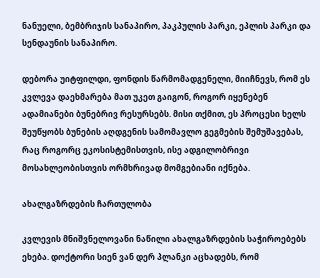ნანუელი, ბემბრიჯის სანაპირო, პაკპულის პარკი, ეპლის პარკი და სენდაუნის სანაპირო.

დებორა უიტფილდი, ფონდის წარმომადგენელი, მიიჩნევს, რომ ეს კვლევა დაეხმარება მათ უკეთ გაიგონ, როგორ იყენებენ ადამიანები ბუნებრივ რესურსებს. მისი თქმით, ეს პროცესი ხელს შეუწყობს ბუნების აღდგენის სამომავლო გეგმების შემუშავებას, რაც როგორც ეკოსისტემისთვის, ისე ადგილობრივი მოსახლეობისთვის ორმხრივად მომგებიანი იქნება.

ახალგაზრდების ჩართულობა

კვლევის მნიშვნელოვანი ნაწილი ახალგაზრდების საჭიროებებს ეხება. დოქტორი სიენ ვან დერ პლანკი აცხადებს, რომ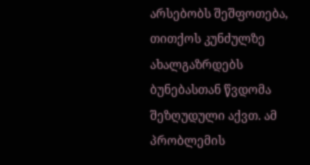არსებობს შეშფოთება, თითქოს კუნძულზე ახალგაზრდებს ბუნებასთან წვდომა შეზღუდული აქვთ. ამ პრობლემის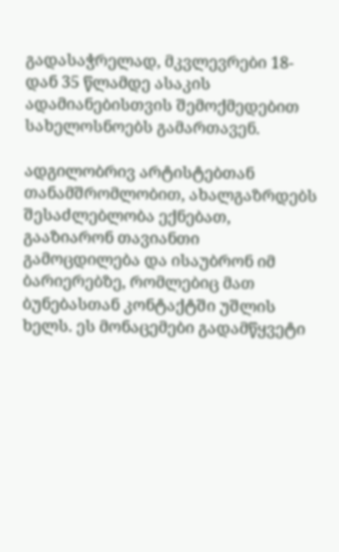გადასაჭრელად, მკვლევრები 18-დან 35 წლამდე ასაკის ადამიანებისთვის შემოქმედებით სახელოსნოებს გამართავენ.

ადგილობრივ არტისტებთან თანამშრომლობით, ახალგაზრდებს შესაძლებლობა ექნებათ, გააზიარონ თავიანთი გამოცდილება და ისაუბრონ იმ ბარიერებზე, რომლებიც მათ ბუნებასთან კონტაქტში უშლის ხელს. ეს მონაცემები გადამწყვეტი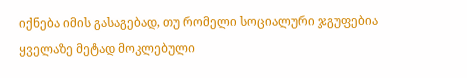იქნება იმის გასაგებად, თუ რომელი სოციალური ჯგუფებია ყველაზე მეტად მოკლებული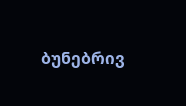ბუნებრივ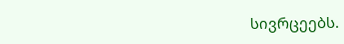სივრცეებს.